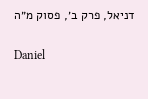דניאל, פרק ב׳, פסוק מ״ה

Daniel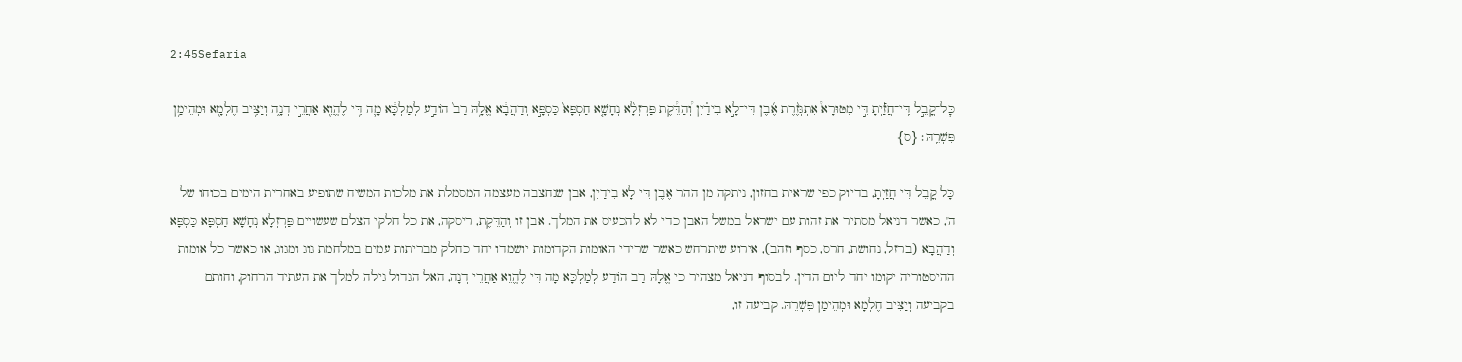2:45Sefaria

כׇּל־קֳבֵ֣ל דִּֽי־חֲזַ֡יְתָ דִּ֣י מִטּוּרָא֩ אִתְגְּזֶ֨רֶת אֶ֜בֶן דִּי־לָ֣א בִידַ֗יִן וְ֠הַדֵּ֠קֶת פַּרְזְלָ֨א נְחָשָׁ֤א חַסְפָּא֙ כַּסְפָּ֣א וְדַהֲבָ֔א אֱלָ֥הּ רַב֙ הוֹדַ֣ע לְמַלְכָּ֔א מָ֛ה דִּ֥י לֶהֱוֵ֖א אַחֲרֵ֣י דְנָ֑ה וְיַצִּ֥יב חֶלְמָ֖א וּמְהֵימַ֥ן פִּשְׁרֵֽהּ׃ {ס}

כָּל קֳבֵל דִּי חֲזַיְתָ, בדיוק כפי שראית בחזון, ניתקה מן ההר אֶבֶן דִּי לָא בִידַיִן, אבן שנחצבה מעצמה המסמלת את מלכות המשיח שתופיע באחרית הימים בכוחו של ה', כאשר דניאל מסתיר את זהות עם ישראל במשל האבן כדי לא להכעיס את המלך. אבן זו וְהַדֵּקֶת, ריסקה, את כל חלקי הצלם שעשויים פַּרְזְלָא נְחָשָׁא חַסְפָּא כַּסְפָּא וְדַהֲבָא (ברזל, נחושת, חרס, כסף וזהב), אירוע שיתרחש כאשר שרידי האומות הקדומות יושמדו יחד כחלק מבריתות עמים במלחמת גוג ומגוג, או כאשר כל אומות ההיסטוריה יקומו יחד ליום הדין. לבסוף דניאל מצהיר כי אֱלָהּ רַב הוֹדַע לְמַלְכָּא מָה דִּי לֶהֱוֵא אַחֲרֵי דְנָה, האל הגדול גילה למלך את העתיד הרחוק, וחותם בקביעה וְיַצִּיב חֶלְמָא וּמְהֵימַן פִּשְׁרֵהּ. קביעה זו,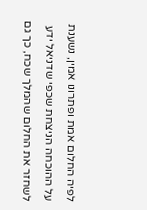לפיה החלום אמת ופתרונו אמין, נשענת על ההוכחה הניצחת שכפי שדניאל ידע לשחזר את החלום שהמלך שכח, כך גם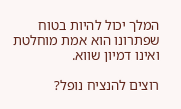המלך יכול להיות בטוח שפתרונו הוא אמת מוחלטת ואינו דמיון שווא.

רוצים להנציח נופל?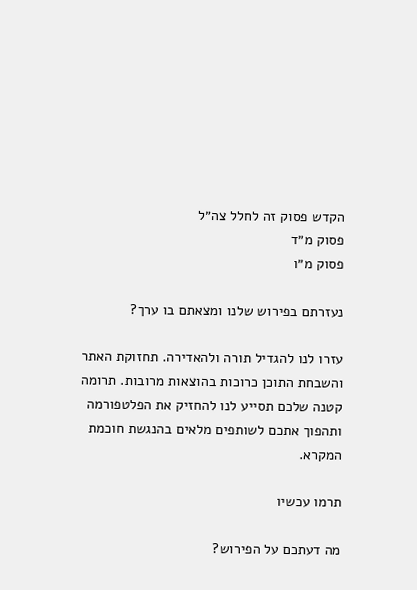הקדש פסוק זה לחלל צה״ל
פסוק מ״ד
פסוק מ״ו

נעזרתם בפירוש שלנו ומצאתם בו ערך?

עזרו לנו להגדיל תורה ולהאדירה. תחזוקת האתר והשבחת התוכן כרוכות בהוצאות מרובות. תרומה קטנה שלכם תסייע לנו להחזיק את הפלטפורמה ותהפוך אתכם לשותפים מלאים בהנגשת חוכמת המקרא.

תרמו עכשיו

מה דעתכם על הפירוש?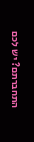התחברתם? יש לכם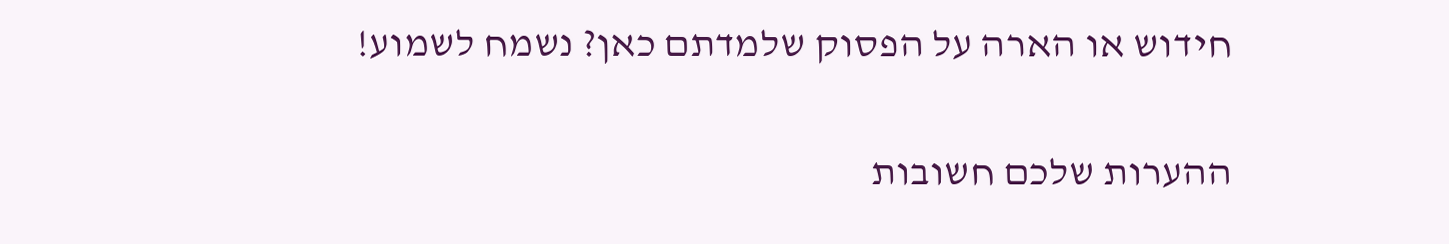חידוש או הארה על הפסוק שלמדתם כאן? נשמח לשמוע!

ההערות שלכם חשובות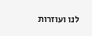לנו ועוזרות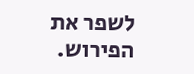לשפר את הפירוש.